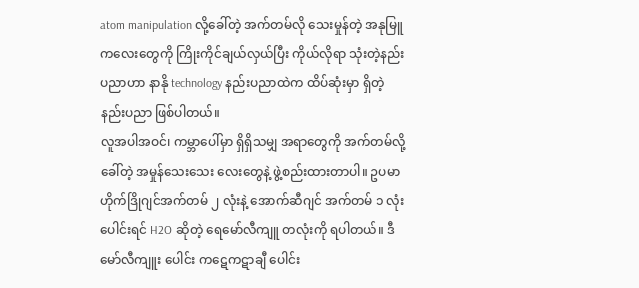atom manipulation လို့ခေါ်တဲ့ အက်တမ်လို သေးမှုန်တဲ့ အနုမြူကလေးတွေကို ကြိုးကိုင်ချယ်လှယ်ပြီး ကိုယ်လိုရာ သုံးတဲ့နည်းပညာဟာ နာနို technology နည်းပညာထဲက ထိပ်ဆုံးမှာ ရှိတဲ့ နည်းပညာ ဖြစ်ပါတယ်။
လူအပါအဝင်၊ ကမ္ဘာပေါ်မှာ ရှိရှိသမျှ အရာတွေကို အက်တမ်လို့ခေါ်တဲ့ အမှုန်သေးသေး လေးတွေနဲ့ ဖွဲ့စည်းထားတာပါ။ ဥပမာ ဟိုက်ဒြိုဂျင်အက်တမ် ၂ လုံးနဲ့ အောက်ဆီဂျင် အက်တမ် ၁ လုံးပေါင်းရင် H2O ဆိုတဲ့ ရေမော်လီကျူ တလုံးကို ရပါတယ်။ ဒီမော်လီကျူး ပေါင်း ကဋေကဋာချီ ပေါင်း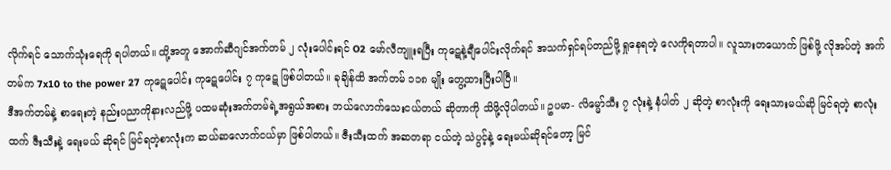လိုက်ရင် သောက်သုံးရေကို ရပါတယ်။ ထို့အတူ အောက်ဆီဂျင်အက်တမ် ၂ လုံးပေါင်းရင် O2 မော်လီကျူးရပြီး ကုဋေနဲ့ချီပေါင်းလိုက်ရင် အသက်ရှင်ရပ်တည်ဖို့ ရှုနေရတဲ့ လေကိုရတာပါ။ လူသားတယောက် ဖြစ်ဖို့ လိုအပ်တဲ့ အက်တမ်က 7x10 to the power 27 ကုဋေပေါင်း ကုဋေပေါင်း ၇ ကုဋေ ဖြစ်ပါတယ်။ ခုချိန်ထိ အက်တမ် ၁၁၈ မျိုး တွေ့ထားပြီးပါပြီ။
ဒီအက်တမ်နဲ့ စာရေးတဲ့ နည်းပညာကိုနားလည်ဖို့ ပထမဆုံးအက်တမ်ရဲ့အရွယ်အစား ဘယ်လောက်သေးငယ်တယ် ဆိုတာကို သိဖို့လိုပါတယ်။ ဥပမာ- လိမ္မော်သီး ၇ လုံးနဲ့ နံပါတ် ၂ ဆိုတဲ့ စာလုံးကို ရေးသားမယ်ဆို မြင်ရတဲ့ စာလုံးထက် ဇီးသီးနဲ့ ရေးမယ် ဆိုရင် မြင်ရတဲ့စာလုံးက ဆယ်ဆလောက်ငယ်မှာ ဖြစ်ပါတယ်။ ဇီးသီးထက် အဆတရာ ငယ်တဲ့ သဲပွင့်နဲ့ ရေးမယ်ဆိုရင်တော့ မြင်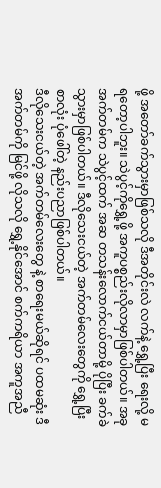ဖို့ အတော်ခက်သွားမှာဖြစ်သလို ဒီအတိုင်းလဲ လက်နဲ့ ရွှေ့ပြီး ရေးလို့ မရတော့ပါဘူး။ သဲပွင့်ကိုရွှေ့ဖို့ အကူပစ္စည်းလိုလာမှာဖြစ်ပါတယ်။ အခုအက်တမ်က သဲပွင့်ထက် အဆ တသန်းလောက်ငယ်တာမို့ ပိုပြီး ခက်ခဲသွားမှာဖြစ်ပါတယ်။ ဒီလိုသေးငယ်တဲ့ အက်တမ်လေးတွေကို ရွှေ့ပြီး စာလုံး ပုံဖေါ်တဲ့ နည်းပညာဖြစ်ပါတယ်။
ဒီလိုသေးငယ်တဲ့ အက်တမ်လေးတွေ နဲ့ စာရေးမယ်ဆိုရင် ပထမဆုံး ဒီအက်တမ်ကို မြင်ဖို့ လိုသလို ရွှေ့နိုင်အောင် စက်ကရိယာ အကူအညီ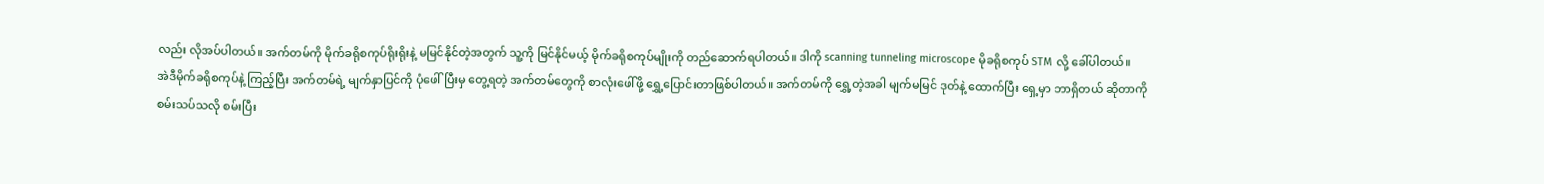လည်း လိုအပ်ပါတယ်။ အက်တမ်ကို မိုက်ခရိုစကုပ်ရိုးရိုးနဲ့ မမြင်နိုင်တဲ့အတွက် သူ့ကို မြင်နိုင်မယ့် မိုက်ခရိုစကုပ်မျိုးကို တည်ဆောက်ရပါတယ်။ ဒါကို scanning tunneling microscope မိုခရိုစကုပ် STM လို့ ခေါ်ပါတယ်။
အဲဒီမိုက်ခရိုစကုပ်နဲ့ ကြည့်ပြီး အက်တမ်ရဲ့ မျက်နှာပြင်ကို ပုံဖေါ်ပြီးမှ တွေ့ရတဲ့ အက်တမ်တွေကို စာလုံးဖေါ်ဖို့ ရွှေ့ပြောင်းတာဖြစ်ပါတယ်။ အက်တမ်ကို ရွှေ့တဲ့အခါ မျက်မမြင် ဒုတ်နဲ့ ထောက်ပြီး ရှေ့မှာ ဘာရှိတယ် ဆိုတာကို စမ်းသပ်သလို စမ်းပြီး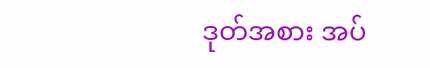ဒုတ်အစား အပ်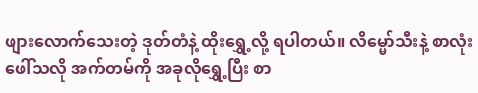ဖျားလောက်သေးတဲ့ ဒုတ်တံနဲ့ ထိုးရွှေ့လို့ ရပါတယ်။ လိမ္မော်သီးနဲ့ စာလုံးဖေါ်သလို အက်တမ်ကို အခုလိုရွှေ့ပြီး စာ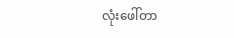လုံးဖေါ်တာ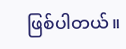ဖြစ်ပါတယ်။